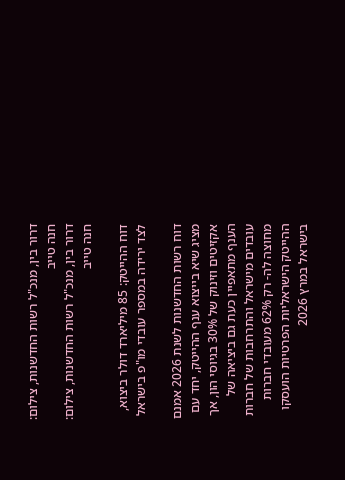דרור בין, מנכ"ל רשות החדשנות, צילום: חנה טייב
דרור בין, מנכ"ל רשות החדשנות, צילום: חנה טייב

דוח ההייטק: 85 מיליארד דולר ביצוא, לצד ירידה במספר עובדי מו"פ בישראל

דוח רשות החדשנות לשנת 2026 אמנם מציג שיא בייצוא ענף ההייטק, יחד עם אקזיטים וזינוק של 30% בגיוסי הון, אך הענף מתאפיין כעת גם ביציאה של עובדים מישראל והתרחבות של חברות מחוצה לה- רק 62% מעובדי חברות ההייטק הישראליות הפרטיות הועסקו בישראל במרץ 2026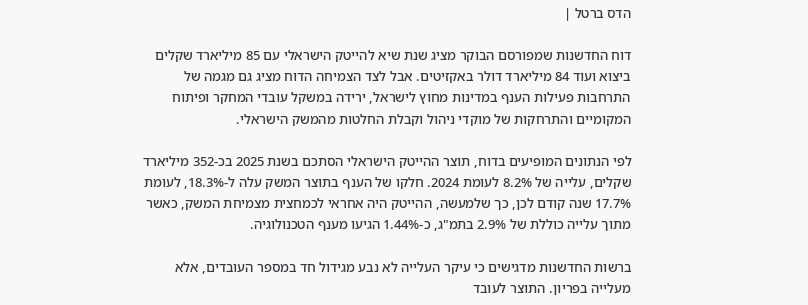הדס ברטל |

דוח החדשנות שמפורסם הבוקר מציג שנת שיא להייטק הישראלי עם 85 מיליארד שקלים ביצוא ועוד 84 מיליארד דולר באקזיטים. אבל לצד הצמיחה הדוח מציג גם מגמה של התרחבות פעילות הענף במדינות מחוץ לישראל, ירידה במשקל עובדי המחקר ופיתוח המקומיים והתרחקות של מוקדי ניהול וקבלת החלטות מהמשק הישראלי.

לפי הנתונים המופיעים בדוח, תוצר ההייטק הישראלי הסתכם בשנת 2025 בכ-352 מיליארד שקלים, עלייה של 8.2% לעומת 2024. חלקו של הענף בתוצר המשק עלה ל-18.3%, לעומת 17.7% שנה קודם לכן, כך שלמעשה, ההייטק היה אחראי לכמחצית מצמיחת המשק, כאשר מתוך עלייה כוללת של 2.9% בתמ"ג, כ-1.44% הגיעו מענף הטכנולוגיה.

ברשות החדשנות מדגישים כי עיקר העלייה לא נבע מגידול חד במספר העובדים, אלא מעלייה בפריון. התוצר לעובד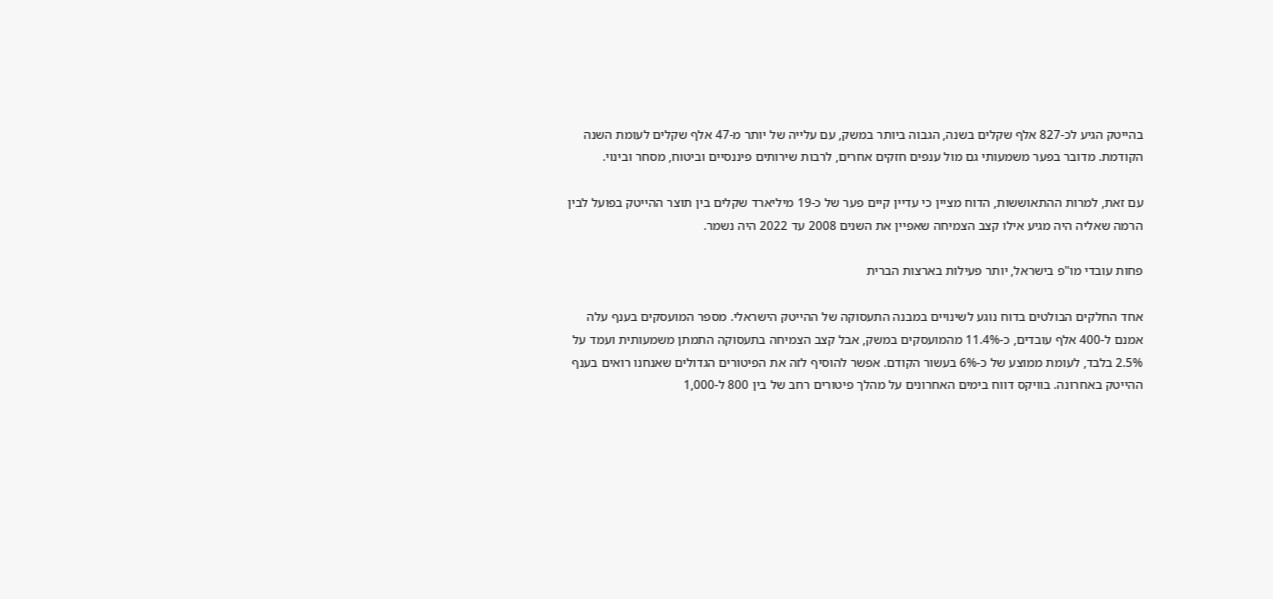בהייטק הגיע לכ-827 אלף שקלים בשנה, הגבוה ביותר במשק, עם עלייה של יותר מ-47 אלף שקלים לעומת השנה הקודמת. מדובר בפער משמעותי גם מול ענפים חזקים אחרים, לרבות שירותים פיננסיים וביטוח, מסחר ובינוי.

עם זאת, למרות ההתאוששות, הדוח מציין כי עדיין קיים פער של כ-19 מיליארד שקלים בין תוצר ההייטק בפועל לבין הרמה שאליה היה מגיע אילו קצב הצמיחה שאפיין את השנים 2008 עד 2022 היה נשמר.

פחות עובדי מו"פ בישראל, יותר פעילות בארצות הברית

אחד החלקים הבולטים בדוח נוגע לשינויים במבנה התעסוקה של ההייטק הישראלי. מספר המועסקים בענף עלה אמנם ל-400 אלף עובדים, כ-11.4% מהמועסקים במשק, אבל קצב הצמיחה בתעסוקה התמתן משמעותית ועמד על 2.5% בלבד, לעומת ממוצע של כ-6% בעשור הקודם. אפשר להוסיף לזה את הפיטורים הגדולים שאנחנו רואים בענף ההייטק באחרונה. בוויקס דווח בימים האחרונים על מהלך פיטורים רחב של בין 800 ל-1,000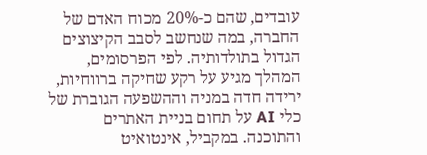עובדים, שהם כ-20% מכוח האדם של החברה, במה שנחשב לסבב הקיצוצים הגדול בתולדותיה. לפי הפרסומים, המהלך מגיע על רקע שחיקה ברווחיות, ירידה חדה במניה וההשפעה הגוברת של כלי AI על תחום בניית האתרים והתוכנה. במקביל, אינטואיט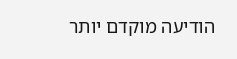הודיעה מוקדם יותר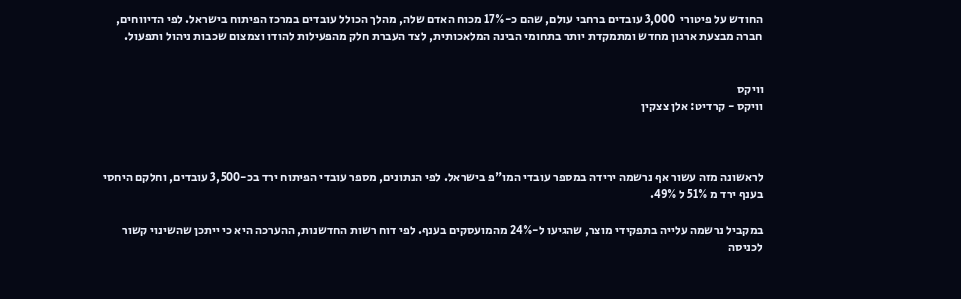החודש על פיטורי  3,000 עובדים ברחבי עולם, שהם כ-17% מכוח האדם שלה, מהלך הכולל עובדים במרכז הפיתוח בישראל. לפי הדיווחים, חברה מבצעת ארגון מחדש ומתמקדת יותר בתחומי הבינה המלאכותית, לצד העברת חלק מהפעילות להודו וצמצום שכבות ניהול ותפעול.


וויקס
וויקס - קרדיט: אלן צצקין



לראשונה מזה עשור אף נרשמה ירידה במספר עובדי המו"פ בישראל. לפי הנתונים, מספר עובדי הפיתוח ירד בכ-3,500 עובדים, וחלקם היחסי בענף ירד מ 51% ל 49%.

במקביל נרשמה עלייה בתפקידי מוצר, שהגיעו ל-24% מהמועסקים בענף. לפי דוח רשות החדשנות, ההערכה היא כי ייתכן שהשינוי קשור לכניסה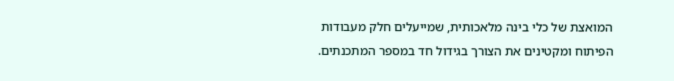המואצת של כלי בינה מלאכותית, שמייעלים חלק מעבודות הפיתוח ומקטינים את הצורך בגידול חד במספר המתכנתים.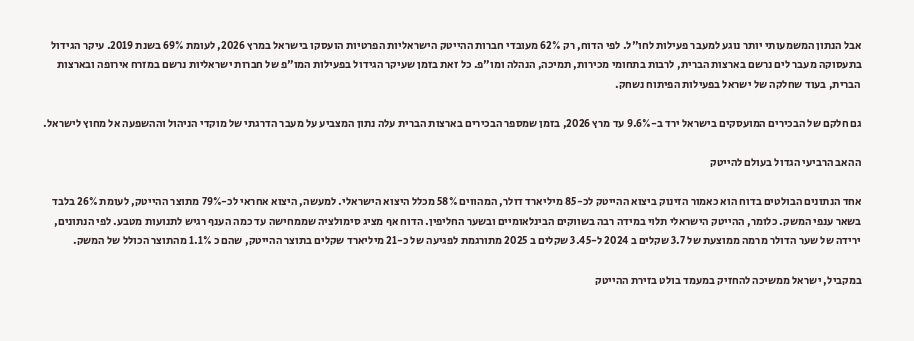אבל הנתון המשמעותי יותר נוגע למעבר פעילות לחו"ל. לפי הדוח, רק 62% מעובדי חברות ההייטק הישראליות הפרטיות הועסקו בישראל במרץ 2026, לעומת 69% בשנת 2019. עיקר הגידול בתעסוקה מעבר לים נרשם בארצות הברית, לרבות בתחומי מכירות, תמיכה, הנהלה ומו"פ. כל זאת בזמן שעיקר הגידול בפעילות המו"פ של חברות ישראליות נרשם במזרח אירופה ובארצות הברית, בעוד שחלקה של ישראל בפעילות הפיתוח נשחק.

גם חלקם של הבכירים המועסקים בישראל ירד ב-9.6% עד מרץ 2026, בזמן שמספר הבכירים בארצות הברית עלה נתון המצביע על מעבר הדרגתי של מוקדי הניהול וההשפעה אל מחוץ לישראל.

ההאב הרביעי הגדול בעולם להייטק

אחד הנתונים הבולטים בדוח הוא כאמור הזינוק ביצוא ההייטק לכ-85 מיליארד דולר, המהווים 58% מכלל היצוא הישראלי. למעשה, היצוא אחראי לכ-79% מתוצר ההייטק, לעומת 26% בלבד בשאר ענפי המשק. כלומר, ההייטק הישראלי תלוי במידה רבה בשווקים הבינלאומיים ובשער החליפין. הדוח אף מציג סימולציה שממחישה עד כמה הענף רגיש לתנועות מטבע. לפי הנתונים, ירידה של שער הדולר מרמה ממוצעת של 3.7 שקלים ב 2024 ל-3.45 שקלים ב 2025 מתורגמת לפגיעה של כ-21 מיליארד שקלים בתוצר ההייטק, שהם כ 1.1% מהתוצר הכולל של המשק.

במקביל, ישראל ממשיכה להחזיק במעמד בולט בזירת ההייטק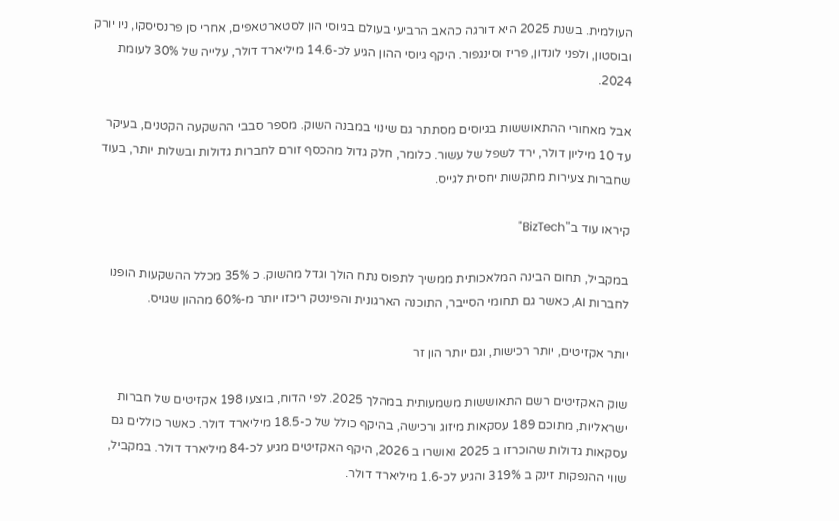העולמית. בשנת 2025 היא דורגה כהאב הרביעי בעולם בגיוסי הון לסטארטאפים, אחרי סן פרנסיסקו, ניו יורק ובוסטון, ולפני לונדון, פריז וסינגפור. היקף גיוסי ההון הגיע לכ-14.6 מיליארד דולר, עלייה של 30% לעומת 2024.

אבל מאחורי ההתאוששות בגיוסים מסתתר גם שינוי במבנה השוק. מספר סבבי ההשקעה הקטנים, בעיקר עד 10 מיליון דולר, ירד לשפל של עשור. כלומר, חלק גדול מהכסף זורם לחברות גדולות ובשלות יותר, בעוד שחברות צעירות מתקשות יחסית לגייס.

קיראו עוד ב"BizTech"

במקביל, תחום הבינה המלאכותית ממשיך לתפוס נתח הולך וגדל מהשוק. כ 35% מכלל ההשקעות הופנו לחברות AI, כאשר גם תחומי הסייבר, התוכנה הארגונית והפינטק ריכזו יותר מ-60% מההון שגויס.

יותר אקזיטים, יותר רכישות, וגם יותר הון זר

שוק האקזיטים רשם התאוששות משמעותית במהלך 2025. לפי הדוח, בוצעו 198 אקזיטים של חברות ישראליות, מתוכם 189 עסקאות מיזוג ורכישה, בהיקף כולל של כ-18.5 מיליארד דולר. כאשר כוללים גם עסקאות גדולות שהוכרזו ב 2025 ואושרו ב 2026, היקף האקזיטים מגיע לכ-84 מיליארד דולר. במקביל, שווי ההנפקות זינק ב 319% והגיע לכ-1.6 מיליארד דולר.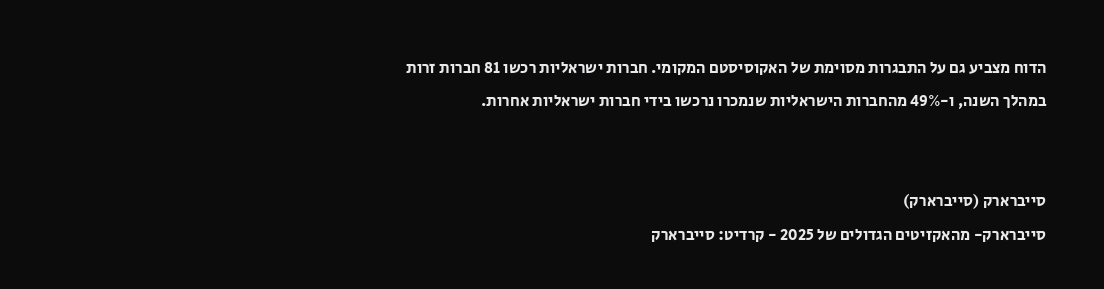הדוח מצביע גם על התבגרות מסוימת של האקוסיסטם המקומי. חברות ישראליות רכשו 81 חברות זרות במהלך השנה, ו-49% מהחברות הישראליות שנמכרו נרכשו בידי חברות ישראליות אחרות.


סייברארק (סייברארק)
סייברארק- מהאקזיטים הגדולים של 2025 - קרדיט: סייברארק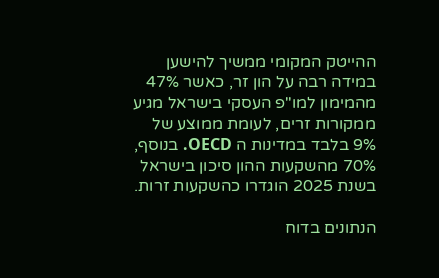ההייטק המקומי ממשיך להישען במידה רבה על הון זר, כאשר 47% מהמימון למו"פ העסקי בישראל מגיע ממקורות זרים, לעומת ממוצע של 9% בלבד במדינות ה OECD. בנוסף, 70% מהשקעות ההון סיכון בישראל בשנת 2025 הוגדרו כהשקעות זרות.

הנתונים בדוח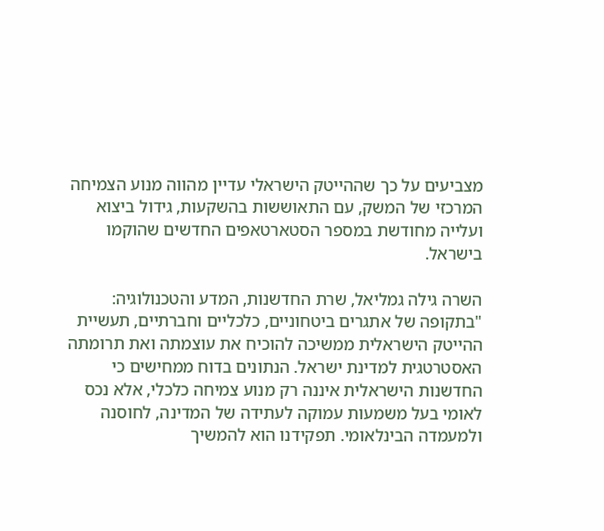מצביעים על כך שההייטק הישראלי עדיין מהווה מנוע הצמיחה המרכזי של המשק, עם התאוששות בהשקעות, גידול ביצוא ועלייה מחודשת במספר הסטארטאפים החדשים שהוקמו בישראל.

השרה גילה גמליאל, שרת החדשנות, המדע והטכנולוגיה: "בתקופה של אתגרים ביטחוניים, כלכליים וחברתיים, תעשיית ההייטק הישראלית ממשיכה להוכיח את עוצמתה ואת תרומתה האסטרטגית למדינת ישראל. הנתונים בדוח ממחישים כי החדשנות הישראלית איננה רק מנוע צמיחה כלכלי, אלא נכס לאומי בעל משמעות עמוקה לעתידה של המדינה, לחוסנה ולמעמדה הבינלאומי. תפקידנו הוא להמשיך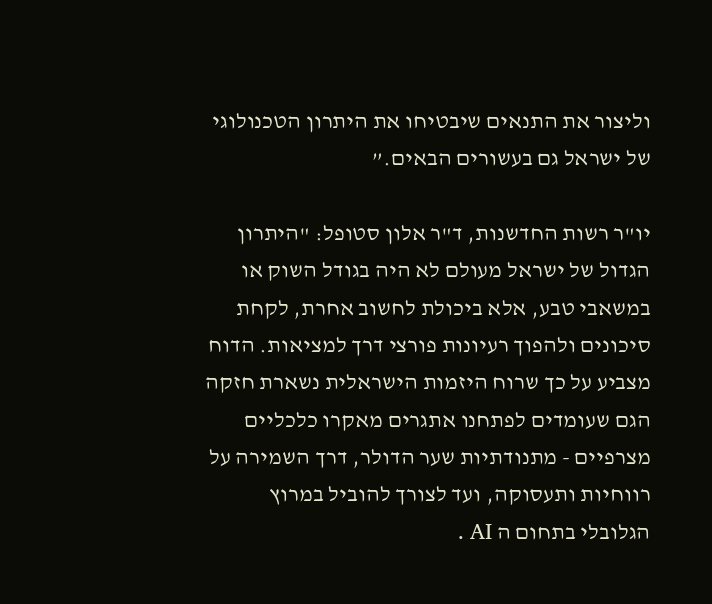וליצור את התנאים שיבטיחו את היתרון הטכנולוגי של ישראל גם בעשורים הבאים.”

יו"ר רשות החדשנות, ד"ר אלון סטופל: "היתרון הגדול של ישראל מעולם לא היה בגודל השוק או במשאבי טבע, אלא ביכולת לחשוב אחרת, לקחת סיכונים ולהפוך רעיונות פורצי דרך למציאות. הדוח מצביע על כך שרוח היזמות הישראלית נשארת חזקה הגם שעומדים לפתחנו אתגרים מאקרו כלכליים מצרפיים - מתנודתיות שער הדולר, דרך השמירה על רווחיות ותעסוקה, ועד לצורך להוביל במרוץ הגלובלי בתחום ה AI .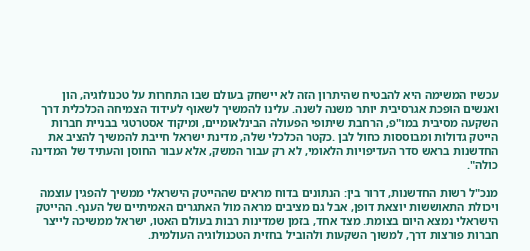עכשיו המשימה היא להבטיח שהיתרון הזה לא יישחק בעולם שבו התחרות על טכנולוגיה, הון ואנשים הופכת אגרסיבית יותר משנה לשנה. עלינו להמשיך לשאוף לעידוד הצמיחה הכלכלית דרך השקעה מסיבית במו"פ, הרחבת שיתופי הפעולה הבינלאומיים, ומיקוד אסטרטגי בבניית חברות הייטק גדולות ומבוססות כחול לבן .כקטר הכלכלי שלה, מדינת ישראל חייבת להמשיך להציב את החדשנות בראש סדר העדיפויות הלאומי, לא רק עבור המשק, אלא עבור החוסן והעתיד של המדינה כולה".

מנכ"ל רשות החדשנות, דרור בין: הנתונים בדוח מראים שההייטק הישראלי ממשיך להפגין עוצמה ויכולת התאוששות יוצאת דופן, אבל גם מציבים מראה מול האתגרים האמיתיים של הענף. ההייטק הישראלי נמצא היום בצומת. מצד אחד, בזמן שמדינות רבות בעולם האטו, ישראל ממשיכה לייצר חברות פורצות דרך, למשוך השקעות ולהוביל בחזית הטכנולוגיה העולמית.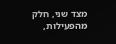מצד שני, חלק מהפעילות,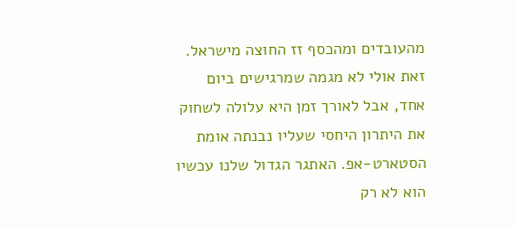מהעובדים ומהכסף זז החוצה מישראל. זאת אולי לא מגמה שמרגישים ביום אחד, אבל לאורך זמן היא עלולה לשחוק את היתרון היחסי שעליו נבנתה אומת הסטארט-אפ. האתגר הגדול שלנו עכשיו הוא לא רק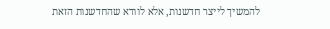להמשיך לייצר חדשנות, אלא לוודא שהחדשנות הזאת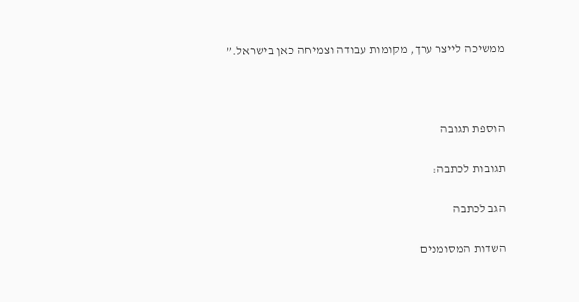ממשיכה לייצר ערך, מקומות עבודה וצמיחה כאן בישראל.”



הוספת תגובה

תגובות לכתבה:

הגב לכתבה

השדות המסומנים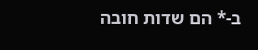ב-* הם שדות חובה